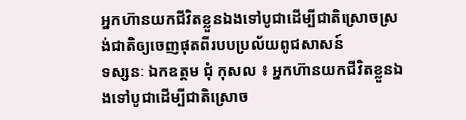អ្នកហ៊ានយកជីវិតខ្លួនឯងទៅបូជាដើម្បីជាតិស្រោចស្រង់ជាតិឲ្យចេញផុតពីរបបប្រល័យពូជសាសន៍
ទស្សនៈ ឯកឧត្តម ជុំ កុសល ៖ អ្នកហ៊ានយកជីវិតខ្លួនឯងទៅបូជាដើម្បីជាតិស្រោច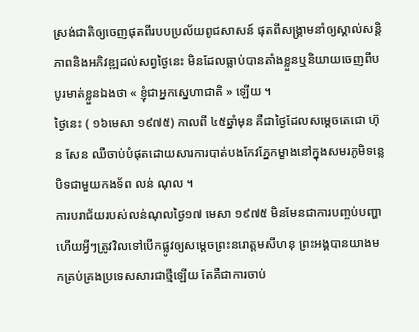ស្រង់ជាតិឲ្យចេញផុតពីរបបប្រល័យពូជសាសន៍ ផុតពីសង្គ្រាមនាំឲ្យស្គាល់សន្តិភាពនិងអភិវឌ្ឍដល់សព្វថ្ងៃនេះ មិនដែលធ្លាប់បានតាំងខ្លួនឬនិយាយចេញពីបបូរមាត់ខ្លួនឯងថា « ខ្ញុំជាអ្នកស្នេហាជាតិ » ឡើយ ។
ថ្ងៃនេះ ( ១៦មេសា ១៩៧៥) កាលពី ៤៥ឆ្នាំមុន គឺជាថ្ងៃដែលសម្តេចតេជោ ហ៊ុន សែន ឈឺចាប់បំផុតដោយសារការបាត់បងកែវភ្នែកម្ខាងនៅក្នុងសមរភូមិទន្លេបិទជាមួយកងទ័ព លន់ ណុល ។
ការបរាជ័យរបស់លន់ណុលថ្ងៃ១៧ មេសា ១៩៧៥ មិនមែនជាការបញ្ចប់បញ្ហា ហើយអ្វីៗត្រូវវិលទៅបើកផ្លូវឲ្យសម្តេចព្រះនរោត្តមសីហនុ ព្រះអង្គបានយាងមកគ្រប់គ្រងប្រទេសសារជាថ្មីឡើយ តែគឺជាការចាប់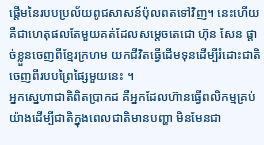ផ្តើមនៃរបបប្រល័យពូជសាសន៍ប៉ុលពតទៅវិញ។ នេះហើយគឺជាហេតុផលតែមួយគត់ដែលសម្តេចតេជោ ហ៊ុន សែន ផ្តាច់ខ្លួនចេញពីខ្មែរក្រហម យកជីវិតធ្វើដើមទុនដើម្បីរំដោះជាតិចេញពីរបបព្រៃផ្សៃមួយនេះ ។
អ្នកស្នេហាជាតិពិតប្រាកដ គឺអ្នកដែលហ៊ានធ្វើពលិកម្មគ្រប់យ៉ាងដើម្បីជាតិក្នុងពេលជាតិមានបញ្ហា មិនមែនជា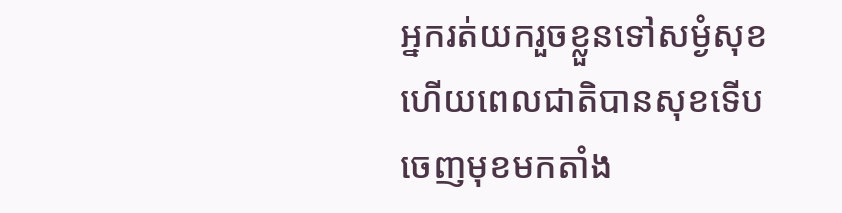អ្នករត់យករួចខ្លួនទៅសម្ងំសុខ ហើយពេលជាតិបានសុខទើបចេញមុខមកតាំង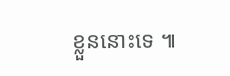ខ្លួននោះទេ ៕